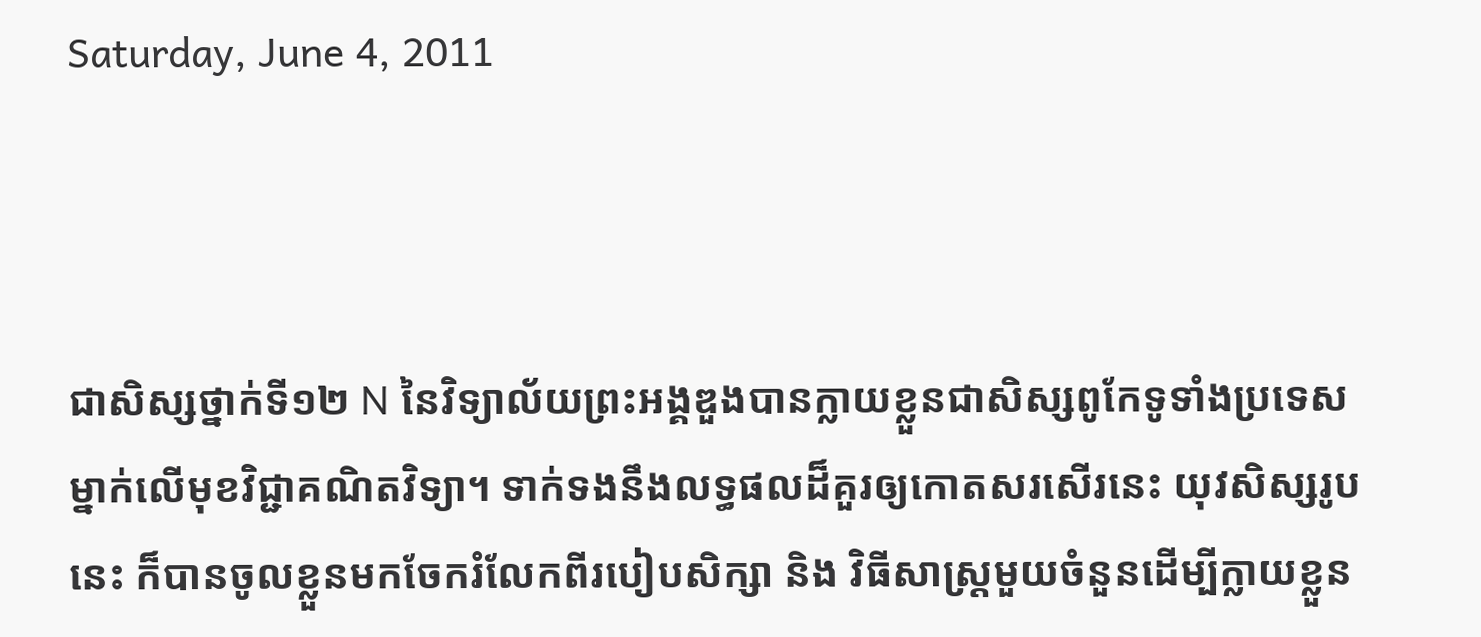Saturday, June 4, 2011



ជាសិស្សថ្នាក់ទី១២ N នៃវិទ្យាល័យព្រះអង្គឌួងបានក្លាយខ្លួនជាសិស្សពូកែទូទាំងប្រទេសម្នាក់លើមុខវិជ្ជាគណិតវិទ្យា។ ទាក់ទងនឹងលទ្ធផលដ៏គួរឲ្យកោតសរសើរនេះ យុវសិស្សរូបនេះ ក៏បានចូលខ្លួនមកចែករំលែកពីរបៀបសិក្សា និង វិធីសាស្ត្រមួយចំនួនដើម្បីក្លាយខ្លួន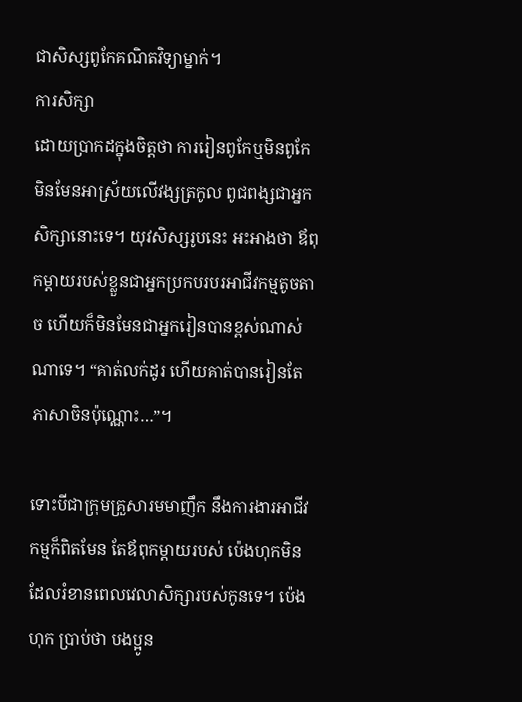ជាសិស្សពូកែគណិតវិទ្យាម្នាក់។
ការសិក្សា
ដោយប្រាកដក្នុងចិត្តថា ការរៀនពូកែឬមិនពូកែ មិនមែនអាស្រ័យលើវង្សត្រកូល ពូជពង្សជាអ្នកសិក្សានោះទេ។ យុវសិស្សរូបនេះ អះអាងថា ឪពុកម្ដាយរបស់ខ្លួនជាអ្នកប្រកបរបរអាជីវកម្មតូចតាច ហើយក៏មិនមែនជាអ្នករៀនបានខ្ពស់ណាស់ណាទេ។ “គាត់លក់ដូរ ហើយគាត់បានរៀនតែភាសាចិនប៉ុណ្ណោះ…”។

ទោះបីជាក្រុមគ្រួសារមមាញឹក នឹងការងារអាជីវកម្មក៏ពិតមែន តែឪពុកម្ដាយរបស់ ប៉េងហុកមិនដែលរំខានពេលវេលាសិក្សារបស់កូនទេ។ ប៉េងហុក ប្រាប់ថា បងប្អូន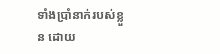ទាំងប្រាំនាក់របស់ខ្លួន ដោយ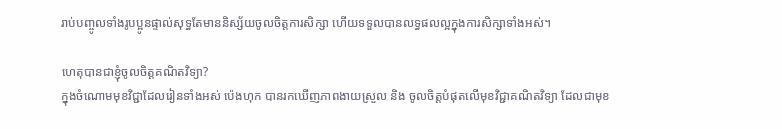រាប់បញ្ចូលទាំងរូបប្អូនផ្ទាល់សុទ្ធតែមាននិស្ស័យចូលចិត្តការសិក្សា ហើយទទួលបានលទ្ធផលល្អក្នុងការសិក្សាទាំងអស់។

ហេតុបានជាខ្ញុំចូលចិត្តគណិតវិទ្យា?
ក្នុងចំណោមមុខវិជ្ជាដែលរៀនទាំងអស់ ប៉េងហុក បានរកឃើញភាពងាយស្រួល និង ចូលចិត្តបំផុតលើមុខវិជ្ជាគណិតវិទ្យា ដែលជាមុខ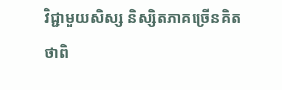វិជ្ជាមួយសិស្ស និស្សិតភាគច្រើនគិតថាពិ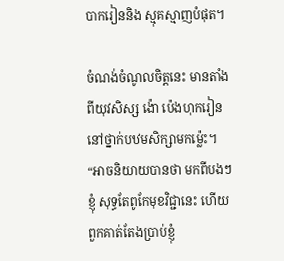បាករៀននិង ស្មុគស្មាញបំផុត។

ចំណង់ចំណូលចិត្តនេះ មានតាំងពីយុវសិស្ស ង៉ោ ប៉េងហុករៀននៅថ្នាក់បឋមសិក្សាមកម្ល៉េះ។ “អាចនិយាយបានថា មកពីបងៗខ្ញុំ សុទ្ធតែពូកែមុខវិជ្ជានេះ ហើយពួកគាត់តែងប្រាប់ខ្ញុំ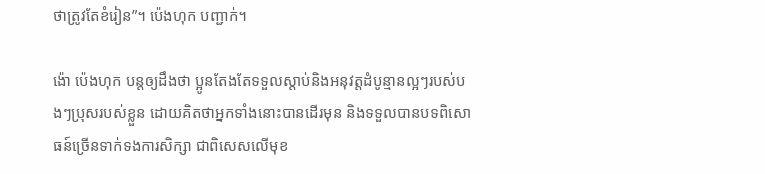ថាត្រូវតែខំរៀន”។ ប៉េងហុក បញ្ជាក់។

ង៉ោ ប៉េងហុក បន្តឲ្យដឹងថា ប្អូនតែងតែទទួលស្ដាប់និងអនុវត្តដំបូន្មានល្អៗរបស់បងៗប្រុសរបស់ខ្លួន ដោយគិតថាអ្នកទាំងនោះបានដើរមុន និងទទួលបានបទពិសោធន៍ច្រើនទាក់ទងការសិក្សា ជាពិសេសលើមុខ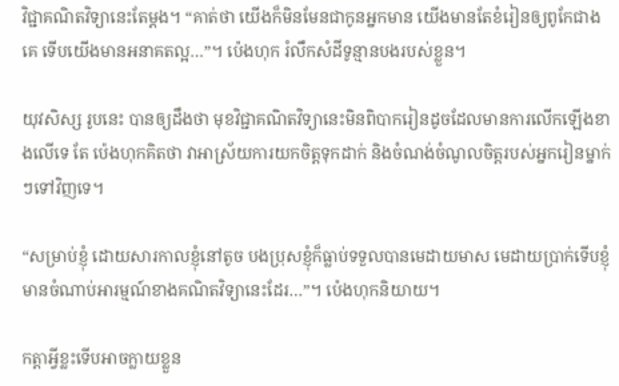វិជ្ជាគណិតវិទ្យានេះតែម្ដង។ “គាត់ថា យើងក៏មិនមែនជាកូនអ្នកមាន យើងមានតែខំរៀនឲ្យពូកែជាងគេ ទើបយើងមានអនាគតល្អ…”។ ប៉េងហុក រំលឹកសំដីទូន្មានបងរបស់ខ្លួន។

យុវសិស្ស រូបនេះ បានឲ្យដឹងថា មុខវិជ្ជាគណិតវិទ្យានេះមិនពិបាករៀនដូចដែលមានការលើកឡើងខាងលើទេ តែ ប៉េងហុកគិតថា វាអាស្រ័យការយកចិត្តទុកដាក់ និងចំណង់ចំណូលចិត្តរបស់អ្នករៀនម្នាក់ៗទៅវិញទេ។

“សម្រាប់ខ្ញុំ ដោយសារកាលខ្ញុំនៅតូច បងប្រុសខ្ញុំក៏ធ្លាប់ទទួលបានមេដាយមាស មេដាយប្រាក់ទើបខ្ញុំមានចំណាប់អារម្មណ៍ខាងគណិតវិទ្យានេះដែរ…”។ ប៉េងហុកនិយាយ។

កត្តាអ្វីខ្លះទើបអាចក្លាយខ្លួន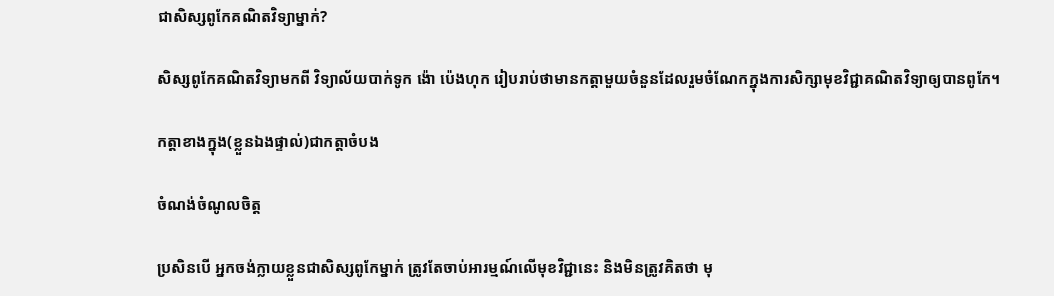ជាសិស្សពូកែគណិតវិទ្យាម្នាក់?

សិស្សពូកែគណិតវិទ្យាមកពី វិទ្យាល័យបាក់ទូក ង៉ោ ប៉េងហុក រៀបរាប់ថាមានកត្តាមួយចំនួនដែលរួមចំណែកក្នុងការសិក្សាមុខវិជ្ជាគណិតវិទ្យាឲ្យបានពូកែ។

កត្តាខាងក្នុង(ខ្លួនឯងផ្ទាល់)ជាកត្តាចំបង

ចំណង់ចំណូលចិត្ត

ប្រសិនបើ អ្នកចង់ក្លាយខ្លួនជាសិស្សពូកែម្នាក់ ត្រូវតែចាប់អារម្មណ៍លើមុខវិជ្ជានេះ និងមិនត្រូវគិតថា មុ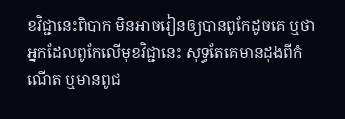ខវិជ្ជានេះពិបាក មិនអាចរៀនឲ្យបានពូកែដូចគេ ឬថាអ្នកដែលពូកែលើមុខវិជ្ជានេះ សុទ្ធតែគេមានដុងពីកំណើត ឬមានពូជ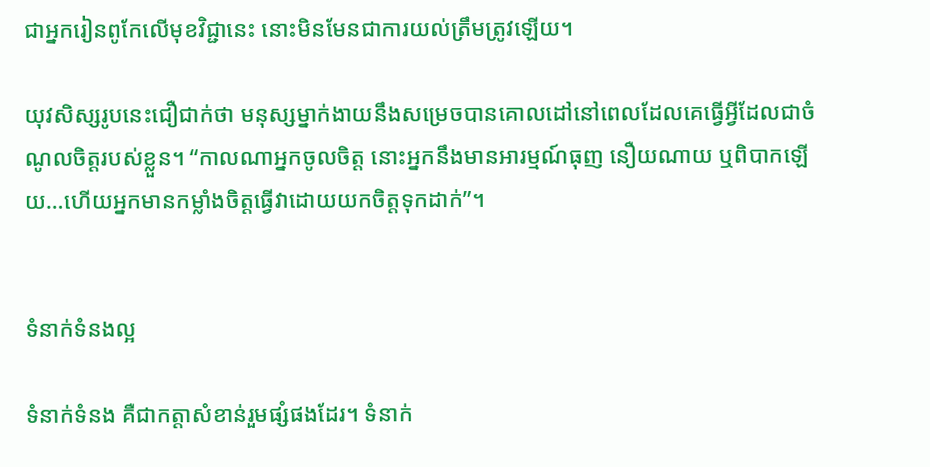ជាអ្នករៀនពូកែលើមុខវិជ្ជានេះ នោះមិនមែនជាការយល់ត្រឹមត្រូវឡើយ។

យុវសិស្សរូបនេះជឿជាក់ថា មនុស្សម្នាក់ងាយនឹងសម្រេចបានគោលដៅនៅពេលដែលគេធ្វើអ្វីដែលជាចំណូលចិត្តរបស់ខ្លួន។ “កាលណាអ្នកចូលចិត្ត នោះអ្នកនឹងមានអារម្មណ៍ធុញ នឿយណាយ ឬពិបាកឡើយ…ហើយអ្នកមានកម្លាំងចិត្តធ្វើវាដោយយកចិត្តទុកដាក់”។


ទំនាក់ទំនងល្អ

ទំនាក់ទំនង គឺជាកត្តាសំខាន់រួមផ្សំផងដែរ។ ទំនាក់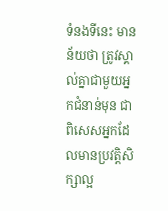ទំនងទីនេះ មានន័យថា ត្រូវស្គាល់គ្នាជាមួយអ្នកជំនាន់មុន ជាពិសេសអ្នកដែលមានប្រវត្តិសិក្សាល្អ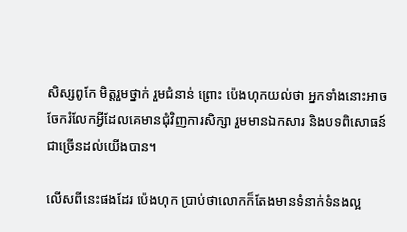សិស្សពូកែ មិត្តរួមថ្នាក់ រួមជំនាន់ ព្រោះ ប៉េងហុកយល់ថា អ្នកទាំងនោះអាចចែករំលែកអ្វីដែលគេមានជុំវិញការសិក្សា រួមមានឯកសារ និងបទពិសោធន៍ជាច្រើនដល់យើងបាន។

លើសពីនេះផងដែរ ប៉េងហុក ប្រាប់ថាលោកក៏តែងមានទំនាក់ទំនងល្អ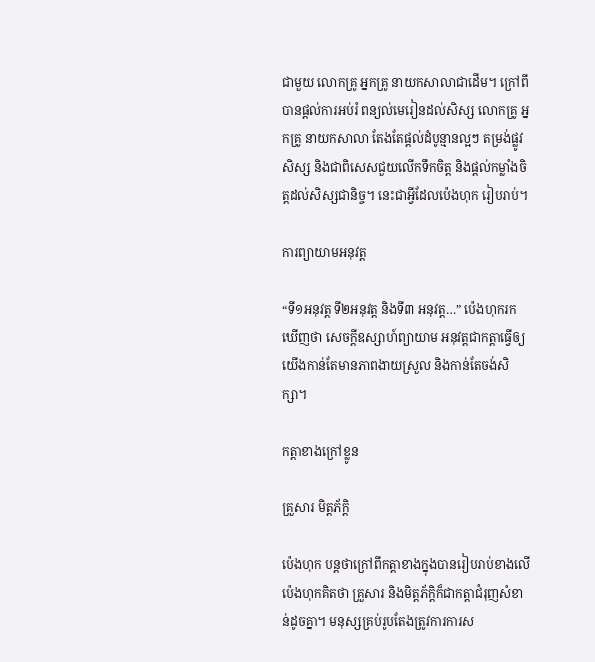ជាមួយ លោកគ្រូ អ្នកគ្រូ នាយកសាលាជាដើម។ ក្រៅពីបានផ្ដល់ការអប់រំ ពន្យល់មេរៀនដល់សិស្ស លោកគ្រូ អ្នកគ្រូ នាយកសាលា តែងតែផ្ដល់ដំបូន្មានល្អៗ តម្រង់ផ្លូវសិស្ស និងជាពិសេសជួយលើកទឹកចិត្ត និងផ្ដល់កម្លាំងចិត្តដល់សិស្សជានិច្ច។ នេះជាអ្វីដែលប៉េងហុក រៀបរាប់។

ការព្យាយាមអនុវត្ត

“ទី១អនុវត្ត ទី២អនុវត្ត និងទី៣ អនុវត្ត…” ប៉េងហុករកឃើញថា សេចក្ដីឧស្សាហ៍ព្យាយាម អនុវត្តជាកត្តាធ្វើឲ្យយើងកាន់តែមានភាពងាយស្រួល និងកាន់តែចង់សិក្សា។

កត្តាខាងក្រៅខ្លូន

គ្រួសារ មិត្តភ័ក្ដិ

ប៉េងហុក បន្តថាក្រៅពីកត្តាខាងក្នុងបានរៀបរាប់ខាងលើ ប៉េងហុកគិតថា គ្រួសារ និងមិត្តភ័ក្ដិក៏ជាកត្តាជំរុញសំខាន់ដូចគ្នា។ មនុស្សគ្រប់រូបតែងត្រូវការការស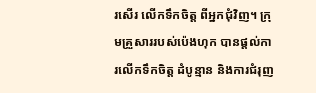រសើរ លើកទឹកចិត្ត ពីអ្នកជុំវិញ។ ក្រុមគ្រួសាររបស់ប៉េងហុក បានផ្ដល់ការលើកទឹកចិត្ត ដំបូន្មាន និងការជំរុញ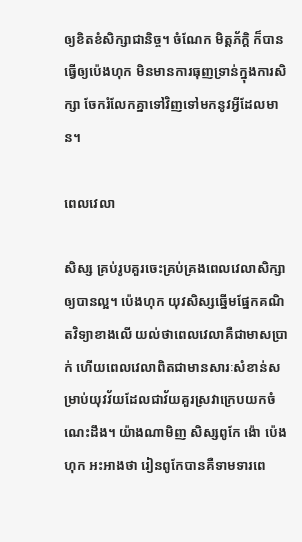ឲ្យខិតខំសិក្សាជានិច្ច។ ចំណែក មិត្តភ័ក្តិ ក៏បានធ្វើឲ្យប៉េងហុក មិនមានការធុញទ្រាន់ក្នុងការសិក្សា ចែករំលែកគ្នាទៅវិញទៅមកនូវអ្វីដែលមាន។

ពេលវេលា

សិស្ស គ្រប់រូបគួរចេះគ្រប់គ្រងពេលវេលាសិក្សាឲ្យបានល្អ។ ប៉េងហុក យុវសិស្សឆ្នើមផ្នែកគណិតវិទ្យាខាងលើ យល់ថាពេលវេលាគឺជាមាសប្រាក់ ហើយពេលវេលាពិតជាមានសារៈសំខាន់សម្រាប់យុវវ័យដែលជាវ័យគួរស្រវាក្រេបយកចំណេះដឹង។ យ៉ាងណាមិញ សិស្សពូកែ ង៉ោ ប៉េងហុក អះអាងថា រៀនពូកែបានគឺទាមទារពេ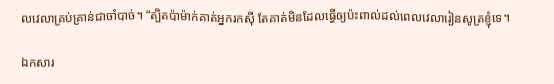លវេលាគ្រប់គ្រាន់ជាចាំបាច់។ “ត្បិតប៉ាម៉ាក់គាត់អ្នករកស៊ី តែគាត់មិនដែលធ្វើឲ្យប៉ះពាល់ដល់ពេលវេលារៀនសូត្រខ្ញុំទេ។

ឯកសារ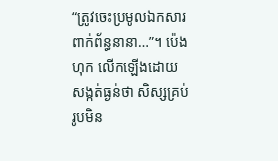“ត្រូវចេះប្រមូលឯកសារពាក់ព័ន្ធនានា…”។ ប៉េងហុក លើកឡើងដោយសង្កត់ធ្ងន់ថា សិស្សគ្រប់រូបមិន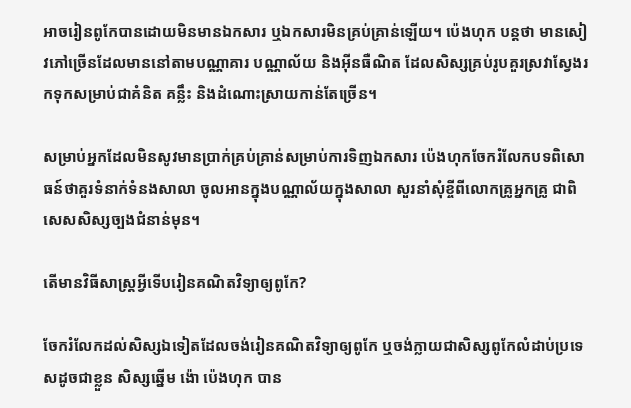អាចរៀនពូកែបានដោយមិនមានឯកសារ ឬឯកសារមិនគ្រប់គ្រាន់ឡើយ។ ប៉េងហុក បន្តថា មានសៀវភៅច្រើនដែលមាននៅតាមបណ្ណាគារ បណ្ណាល័យ និងអ៊ីនធឺណិត ដែលសិស្សគ្រប់រូបគួរស្រវាស្វែងរកទុកសម្រាប់ជាគំនិត គន្លឹះ និងដំណោះស្រាយកាន់តែច្រើន។

សម្រាប់អ្នកដែលមិនសូវមានប្រាក់គ្រប់គ្រាន់សម្រាប់ការទិញឯកសារ ប៉េងហុកចែករំលែកបទពិសោធន៍ថាគួរទំនាក់ទំនងសាលា ចូលអានក្នុងបណ្ណាល័យក្នុងសាលា សួរនាំសុំខ្ចីពីលោកគ្រូអ្នកគ្រូ ជាពិសេសសិស្សច្បងជំនាន់មុន។

តើមានវិធីសាស្ត្រអ្វីទើបរៀនគណិតវិទ្យាឲ្យពូកែ?

ចែករំលែកដល់សិស្សឯទៀតដែលចង់រៀនគណិតវិទ្យាឲ្យពូកែ ឬចង់ក្លាយជាសិស្សពូកែលំដាប់ប្រទេសដូចជាខ្លួន សិស្សឆ្នើម ង៉ោ ប៉េងហុក បាន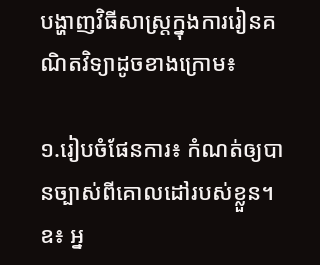បង្ហាញវិធីសាស្ត្រក្នុងការរៀនគណិតវិទ្យាដូចខាងក្រោម៖

១.រៀបចំផែនការ៖ កំណត់ឲ្យបានច្បាស់ពីគោលដៅរបស់ខ្លួន។ ឧ៖ អ្ន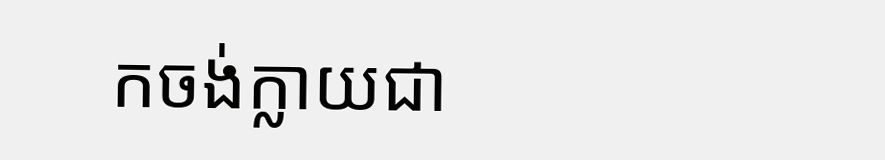កចង់ក្លាយជា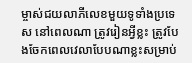ម្ចាស់ជយលាភីលេខមួយទូទាំងប្រទេស នៅពេលណា ត្រូវរៀនអ្វីខ្លះ ត្រូវបែងចែកពេលវេលាបែបណាខ្លះសម្រាប់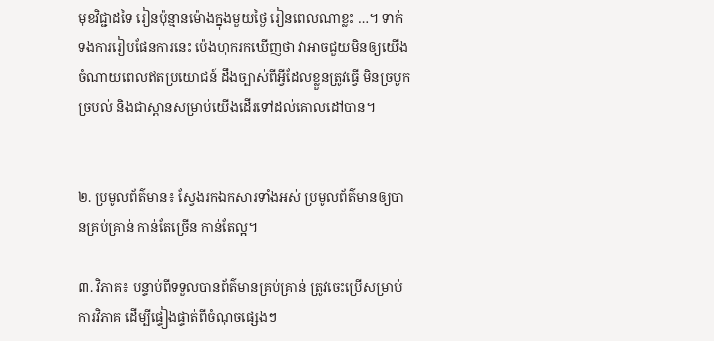មុខវិជ្ជាដទៃ រៀនប៉ុន្មានម៉ោងក្នុងមួយថ្ងៃ រៀនពេលណាខ្លះ …។ ទាក់ទងការរៀបផែនការនេះ ប៉េងហុករកឃើញថា វាអាចជួយមិនឲ្យយើងចំណាយពេលឥតប្រយោជន៍ ដឹងច្បាស់ពីអ្វីដែលខ្លួនត្រូវធ្វើ មិនច្របូកច្របល់ និងជាស្ពានសម្រាប់យើងដើរទៅដល់គោលដៅបាន។


២. ប្រមូលព័ត៌មាន៖ ស្វែងរកឯកសារទាំងអស់ ប្រមូលព័ត៌មានឲ្យបានគ្រប់គ្រាន់ កាន់តែច្រើន កាន់តែល្អ។

៣. វិភាគ៖ បន្ទាប់ពីទទួលបានព័ត៌មានគ្រប់គ្រាន់ ត្រូវចេះប្រើសម្រាប់ការវិភាគ ដើម្បីផ្ទៀងផ្ទាត់ពីចំណុចផ្សេងៗ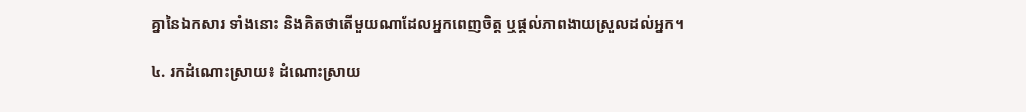គ្នានៃឯកសារ ទាំងនោះ និងគិតថាតើមួយណាដែលអ្នកពេញចិត្ត ឬផ្ដល់ភាពងាយស្រួលដល់អ្នក។

៤. រកដំណោះស្រាយ៖ ដំណោះស្រាយ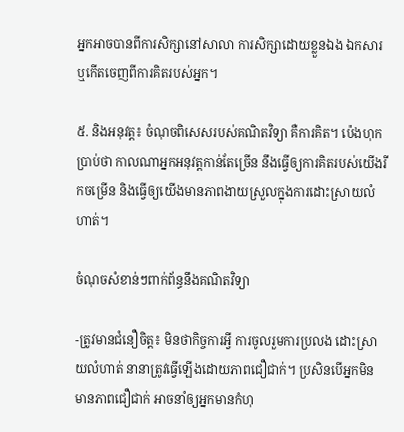អ្នកអាចបានពីការសិក្សានៅសាលា ការសិក្សាដោយខ្លួនឯង ឯកសារ ឬកើតចេញពីការគិតរបស់អ្នក។

៥. និងអនុវត្ត៖ ចំណុចពិសេសរបស់គណិតវិទ្យា គឺការគិត។ ប៉េងហុកប្រាប់ថា កាលណាអ្នកអនុវត្តកាន់តែច្រើន នឹងធ្វើឲ្យការគិតរបស់យើងរីកចម្រើន និងធ្វើឲ្យយើងមានភាពងាយស្រួលក្នុងការដោះស្រាយលំហាត់។

ចំណុចសំខាន់ៗពាក់ព័ន្ធនឹងគណិតវិទ្យា

-ត្រូវមានជំនឿចិត្ត៖ មិនថាកិច្ចការអ្វី ការចូលរួមការប្រលង ដោះស្រាយលំហាត់ នានាត្រូវធ្វើឡើងដោយភាពជឿជាក់។ ប្រសិនបើអ្នកមិនមានភាពជឿជាក់ អាចនាំឲ្យអ្នកមានកំហុ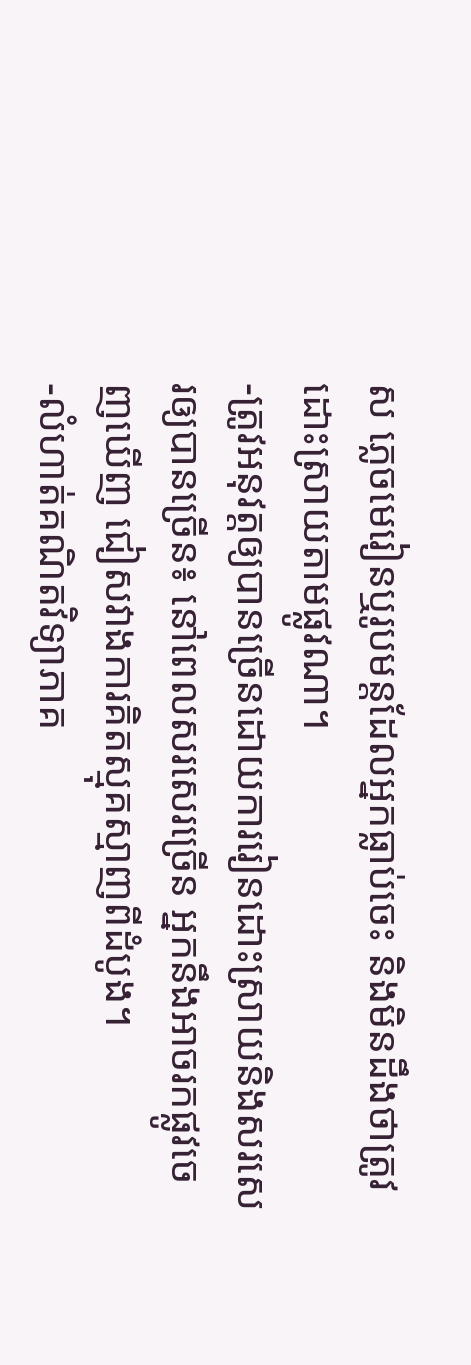ស ភ្លេចមេរៀនឬរូបមន្តដែលអ្នកធ្លាប់ចេះ និងមិនដឹងថាត្រូវដោះស្រាយតាមផ្លូវណា។
-ត្រូវអនុវត្តឲ្យបានច្រើនដោយការរៀនដោះស្រាយនិងសរសេរឲ្យបានច្រើន៖ នៅពេលសរសេរច្រើន អ្នកនឹងអាចរកផ្លូវចេញឃើញ ជៀសវាងការគិតស្មុគស្មាញពីដំបូង។
-លំហាត់គណិតវិទ្យាភាគ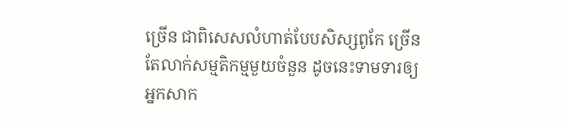ច្រើន ជាពិសេសលំហាត់បែបសិស្សពូកែ ច្រើនតែលាក់សម្មតិកម្មមួយចំនួន ដូចនេះទាមទារឲ្យអ្នកសាក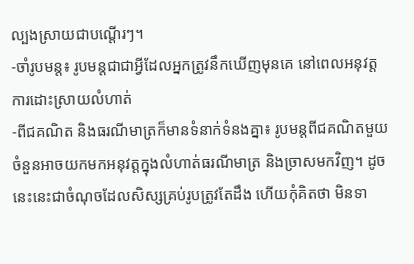ល្បងស្រាយជាបណ្ដើរៗ។
-ចាំរូបមន្ត៖ រូបមន្តជាជាអ្វីដែលអ្នកត្រូវនឹកឃើញមុនគេ នៅពេលអនុវត្តការដោះស្រាយលំហាត់
-ពីជគណិត និងធរណីមាត្រក៏មានទំនាក់ទំនងគ្នា៖ រូបមន្តពីជគណិតមួយចំនួនអាចយកមកអនុវត្តក្នុងលំហាត់ធរណីមាត្រ និងច្រាសមកវិញ។ ដូចនេះនេះជាចំណុចដែលសិស្សគ្រប់រូបត្រូវតែដឹង ហើយកុំគិតថា មិនទា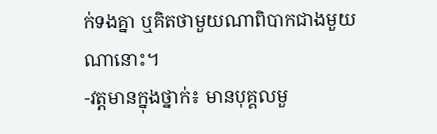ក់ទងគ្នា ឬគិតថាមួយណាពិបាកជាងមួយណានោះ។
-វត្តមានក្នុងថ្នាក់៖ មានបុគ្គលមួ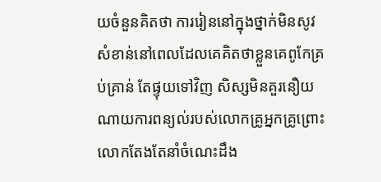យចំនួនគិតថា ការរៀននៅក្នុងថ្នាក់មិនសូវសំខាន់នៅពេលដែលគេគិតថាខ្លួនគេពូកែគ្រប់គ្រាន់ តែផ្ទុយទៅវិញ សិស្សមិនគួរនឿយណាយការពន្យល់របស់លោកគ្រូអ្នកគ្រូព្រោះលោកតែងតែនាំចំណេះដឹង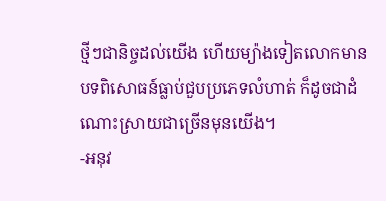ថ្មីៗជានិច្ចដល់យើង ហើយម្យ៉ាងទៀតលោកមានបទពិសោធន៍ធ្លាប់ជួបប្រភេទលំហាត់ ក៏ដូចជាដំណោះស្រាយជាច្រើនមុនយើង។
-អនុវ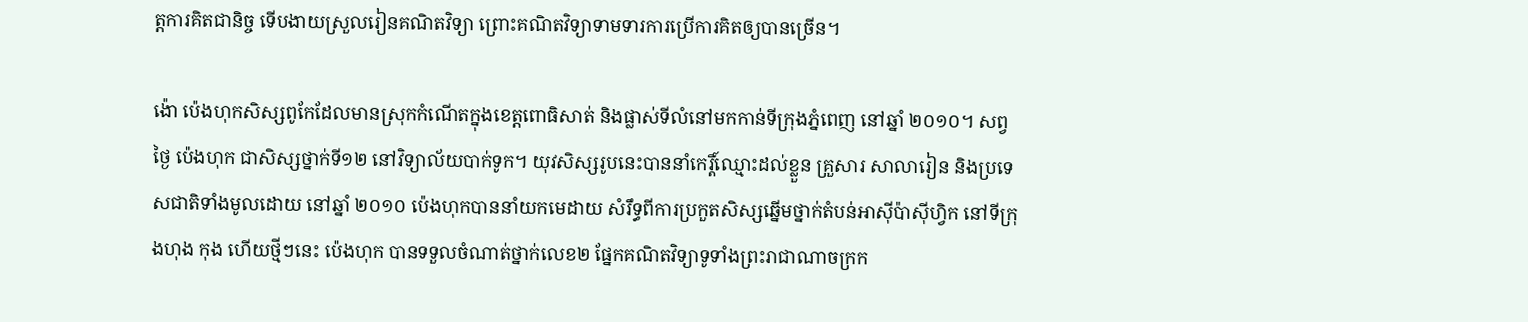ត្តការគិតជានិច្ច ទើបងាយស្រួលរៀនគណិតវិទ្យា ព្រោះគណិតវិទ្យាទាមទារការប្រើការគិតឲ្យបានច្រើន។

ង៉ោ ប៉េងហុកសិស្សពូកែដែលមានស្រុកកំណើតក្នុងខេត្តពោធិសាត់ និងផ្លាស់ទីលំនៅមកកាន់ទីក្រុងភ្នំពេញ នៅឆ្នាំ ២០១០។ សព្វថ្ងៃ ប៉េងហុក ជាសិស្សថ្នាក់ទី១២ នៅវិទ្យាល័យបាក់ទូក។ យុវសិស្សរូបនេះបាននាំកេរ្តិ៍ឈ្មោះដល់ខ្លួន គ្រួសារ សាលារៀន និងប្រទេសជាតិទាំងមូលដោយ នៅឆ្នាំ ២០១០ ប៉េងហុកបាននាំយកមេដាយ សំរឹទ្ធពីការប្រកួតសិស្សឆ្នើមថ្នាក់តំបន់អាស៊ីប៉ាស៊ីហ្វិក នៅទីក្រុងហុង កុង ហើយថ្មីៗនេះ ប៉េងហុក បានទទួលចំណាត់ថ្នាក់លេខ២ ផ្នែកគណិតវិទ្យាទូទាំងព្រះរាជាណាចក្រក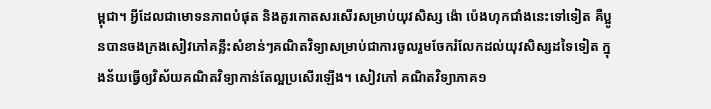ម្ពុជា។ អ្វីដែលជាមោទនភាពបំផុត និងគួរកោតសរសើរសម្រាប់យុវសិស្ស ង៉ោ ប៉េងហុកជាំងនេះទៅទៀត គឺប្អូនបានចងក្រងសៀវភៅគន្លឹះសំខាន់ៗគណិតវិទ្យាសម្រាប់ជាការចូលរួមចែករំលែកដល់យុវសិស្សដទៃទៀត ក្នុងន័យធ្វើឲ្យវិស័យគណិតវិទ្យាកាន់តែល្អប្រសើរឡើង។ សៀវភៅ គណិតវិទ្យាភាគ១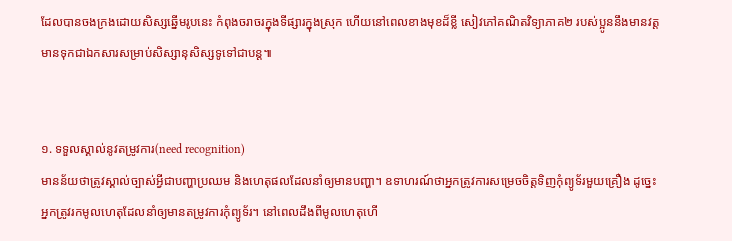ដែលបានចងក្រងដោយសិស្សឆ្នើមរូបនេះ កំពុងចរាចរក្នុងទីផ្សារក្នុងស្រុក ហើយនៅពេលខាងមុខដ៏ខ្លី សៀវភៅគណិតវិទ្យាភាគ២ របស់ប្អូននឹងមានវត្តមានទុកជាឯកសារសម្រាប់សិស្សានុសិស្សទូទៅជាបន្ត៕


១. ទទួលស្គាល់នូវតម្រូវការ(need recognition)
មានន័យថាត្រូវស្គាល់ច្បាស់អ្វីជាបញ្ហាប្រឈម និងហេតុផលដែលនាំឲ្យមានបញ្ហា។ ឧទាហរណ៍ថាអ្នកត្រូវការសម្រេចចិត្តទិញកុំព្យូទ័រមួយគ្រឿង ដូច្នេះអ្នកត្រូវរកមូលហេតុដែលនាំឲ្យមានតម្រូវការកុំព្យូទ័រ។ នៅពេលដឹងពីមូលហេតុហើ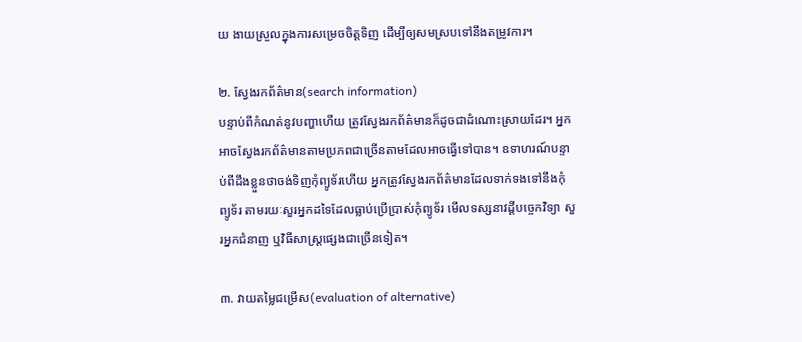យ ងាយស្រួលក្នុងការសម្រេចចិត្តទិញ ដើម្បីឲ្យសមស្របទៅនឹងតម្រូវការ។

២. ស្វែងរកព័ត៌មាន(search information)
បន្ទាប់ពីកំណត់នូវបញ្ហាហើយ ត្រូវស្វែងរកព័ត៌មានក៏ដូចជាដំណោះស្រាយដែរ។ អ្នកអាចស្វែងរកព័ត៌មានតាមប្រភពជាច្រើនតាមដែលអាចធ្វើទៅបាន។ ឧទាហរណ៍បន្ទាប់ពីដឹងខ្លួនថាចង់ទិញកុំព្យូទ័រហើយ អ្នកត្រូវស្វែងរកព័ត៌មានដែលទាក់ទងទៅនឹងកុំព្យូទ័រ តាមរយៈសួរអ្នកដទៃដែលធ្លាប់ប្រើប្រាស់កុំព្យូទ័រ មើលទស្សនាវដ្ដីបច្ចេកវិទ្យា សួរអ្នកជំនាញ ឬវិធីសាស្ត្រផ្សេងជាច្រើនទៀត។

៣. វាយតម្លៃជម្រើស(evaluation of alternative)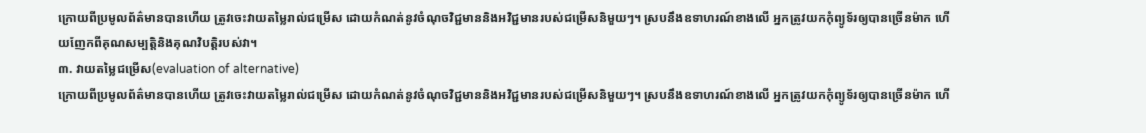ក្រោយពីប្រមូលព័ត៌មានបានហើយ ត្រូវចេះវាយតម្លៃរាល់ជម្រើស ដោយកំណត់នូវចំណុចវិជ្ជមាននិងអវិជ្ជមានរបស់ជម្រើសនិមួយៗ។ ស្របនឹងឧទាហរណ៍ខាងលើ អ្នកត្រូវយកកុំព្យូទ័រឲ្យបានច្រើនម៉ាក ហើយញែកពីគុណសម្បត្តិនិងគុណវិបត្តិរបស់វា។
៣. វាយតម្លៃជម្រើស(evaluation of alternative)
ក្រោយពីប្រមូលព័ត៌មានបានហើយ ត្រូវចេះវាយតម្លៃរាល់ជម្រើស ដោយកំណត់នូវចំណុចវិជ្ជមាននិងអវិជ្ជមានរបស់ជម្រើសនិមួយៗ។ ស្របនឹងឧទាហរណ៍ខាងលើ អ្នកត្រូវយកកុំព្យូទ័រឲ្យបានច្រើនម៉ាក ហើ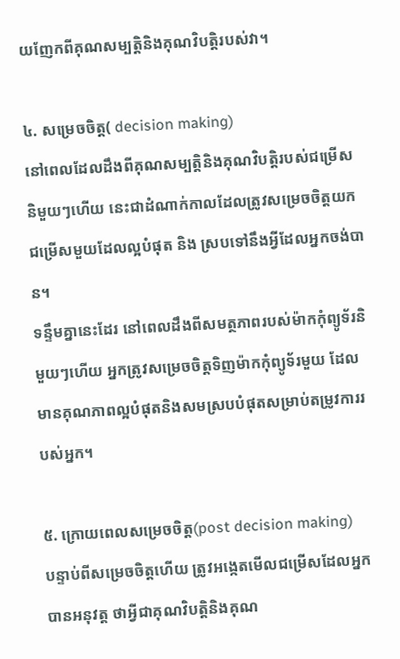យញែកពីគុណសម្បត្តិនិងគុណវិបត្តិរបស់វា។

៤. សម្រេចចិត្ត( decision making)
នៅពេលដែលដឹងពីគុណសម្បត្តិនិងគុណវិបត្តិរបស់ជម្រើសនិមួយៗហើយ នេះជាដំណាក់កាលដែលត្រូវសម្រេចចិត្តយកជម្រើសមួយដែលល្អបំផុត និង ស្របទៅនឹងអ្វីដែលអ្នកចង់បាន។
ទន្ទឹមគ្នានេះដែរ នៅពេលដឹងពីសមត្ថភាពរបស់ម៉ាកកុំព្យូទ័រនិមួយៗហើយ អ្នកត្រូវសម្រេចចិត្តទិញម៉ាកកុំព្យូទ័រមួយ ដែលមានគុណភាពល្អបំផុតនិងសមស្របបំផុតសម្រាប់តម្រូវការរបស់អ្នក។

៥. ក្រោយពេលសម្រេចចិត្ត(post decision making)
បន្ទាប់ពីសម្រេចចិត្តហើយ ត្រូវអង្កេតមើលជម្រើសដែលអ្នកបានអនុវត្ត ថាអ្វីជាគុណវិបត្តិនិងគុណ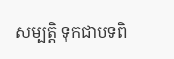សម្បត្តិ ទុកជាបទពិ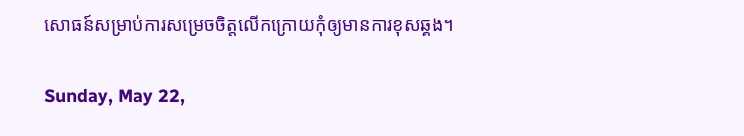សោធន៍សម្រាប់ការសម្រេចចិត្តលើកក្រោយកុំឲ្យមានការខុសឆ្គង។

Sunday, May 22,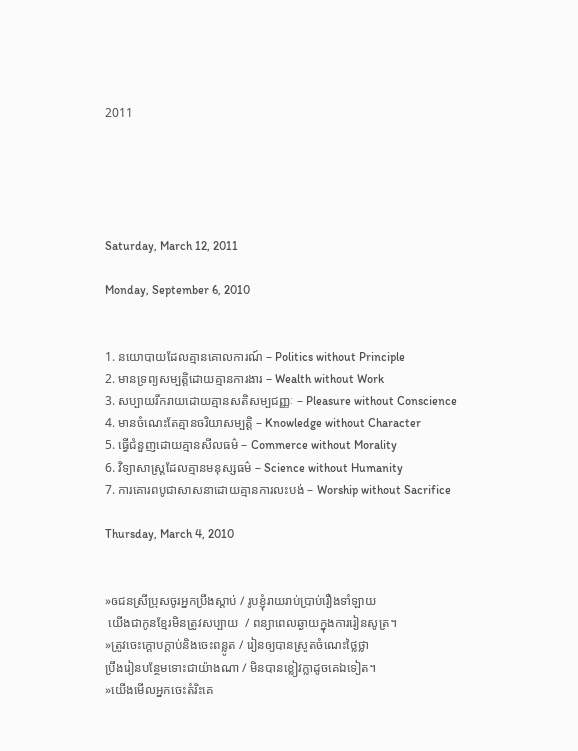2011





Saturday, March 12, 2011

Monday, September 6, 2010


1. នយោបាយដែលគ្មានគោលការណ៍ – Politics without Principle
2. មានទ្រព្យសម្បត្តិដោយគ្មានការងារ – Wealth without Work
3. សប្បាយរីករាយដោយគ្មានសតិសម្បជញ្ញៈ – Pleasure without Conscience
4. មានចំណេះតែគ្មានចរិយាសម្បត្តិ – Knowledge without Character
5. ធ្វើជំនួញដោយគ្មានសីលធម៌ – Commerce without Morality
6. វិទ្យាសាស្ត្រដែលគ្មានមនុស្សធម៌ – Science without Humanity
7. ការគោរពបូជាសាសនាដោយគ្មានការលះបង់ – Worship without Sacrifice

Thursday, March 4, 2010


»ឲជនស្រីប្រុសចូរអ្នកប្រឹងស្តាប់ / រូបខ្ញុំរាយរាប់ប្រាប់រឿងទាំឡាយ
 យើងជាកូនខ្មែរមិនត្រូវសប្បាយ  / ពន្យាពេលឆ្ងាយក្នុងការរៀនសូត្រ។
»ត្រូវចេះក្តោបក្តាប់និងចេះពន្លូត / រៀនឲ្យបានស្រូតចំណេះថ្លៃថ្លា
ប្រឹងរៀនបន្ថែមទោះជាយ៉ាងណា / មិនបានខ្លៀវក្លាដូចគេឯទៀត។
»យើងមើលអ្នកចេះតំរិះគេ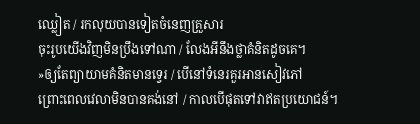ឈ្លៀត / រកលុយបានទៀតចំនេញគ្រួសារ
ចុះរូបយើងវិញមិនប្រឹងទៅណា / លែងអីនឹងថ្លាគំនិតដូចគេ។
»ឲ្យតែព្យាយាមគំនិតមានទ្វេរ / បើនៅទំនេរគួរអានសៀវភៅ
ព្រោះពេលវេលាមិនបានគង់នៅ / កាលបើផុតទៅវាឥតប្រយោជន៍។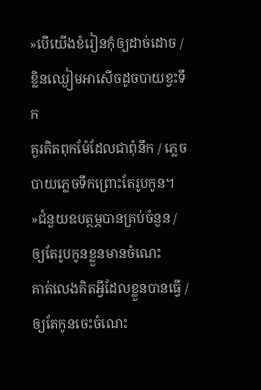»បើយើងខំរៀនកុំឲ្យដាច់ដោច / ខ្លិនឈ្ងៀមអាសើចដូចបាយខ្វះទឹក
គួរគិតពុកម៉ែដែលជាពុំនឹក / ភ្លេចបាយភ្លេចទឹកព្រោះតែរូបកូន។
»ជំនួយឧបត្ថម្ភបានគ្រប់ចំនួន / ឲ្យតែរូបកូនខ្លួនមានចំណេះ
គាត់លេងគិតអ្វីដែលខ្លួនបានធ្វើ / ឲ្យតែកូនចេះចំណេះ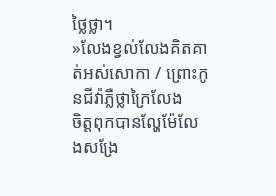ថ្លៃថ្លា។
»លែងខ្វល់លែងគិតគាត់អស់សោកា / ព្រោះកូនជីវ៉ាភ្លឺថ្លាក្រៃលែង
ចិត្តពុកបានល្ហែម៉ែលែងសង្រែ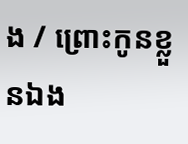ង / ព្រោះកូនខ្លួនឯង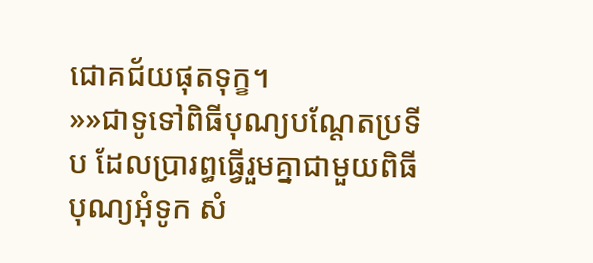ជោគជ័យផុតទុក្ខ។
»»ជាទូទៅពិធីបុណ្យបណ្តែតប្រទីប ដែលប្រារព្ធធ្វើរួមគ្នាជាមួយពិធីបុណ្យអុំទូក សំ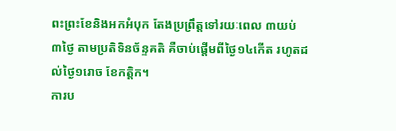ពះព្រះខែនិងអកអំបុក តែងប្រព្រឹត្តទៅរយៈពេល ៣យប់ ៣ថ្ងៃ តាមប្រតិទិនច័ន្ទគតិ គឺចាប់ផ្តើមពីថ្ងៃ១៤កើត រហូតដល់ថ្ងៃ១រោច ខែកត្តិក។
ការប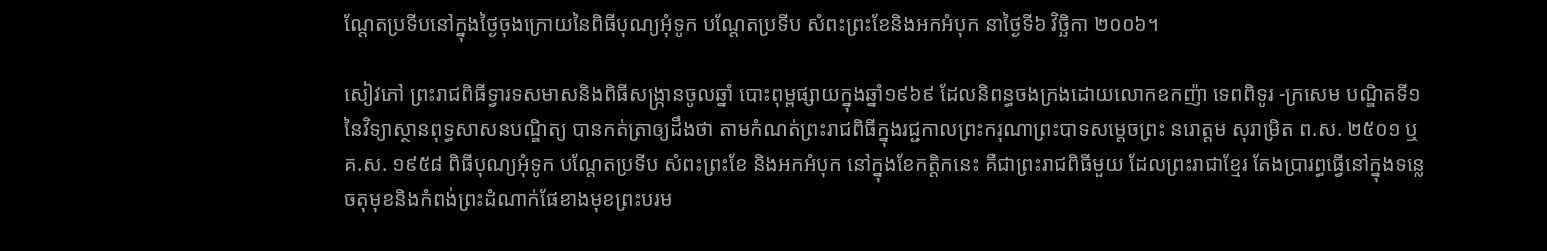ណ្ដែតប្រទីបនៅក្នុងថ្ងៃចុងក្រោយនៃពិធីបុណ្យអុំទូក បណ្ដែតប្រទីប សំពះព្រះខែនិងអកអំបុក នាថ្ងៃទី៦ វិច្ឆិកា ២០០៦។

សៀវភៅ ព្រះរាជពិធីទ្វារទសមាសនិងពិធីសង្ក្រានចូលឆ្នាំ បោះពុម្ពផ្សាយក្នុងឆ្នាំ១៩៦៩ ដែលនិពន្ធចងក្រងដោយលោកឧកញ៉ា ទេពពិទូរ -ក្រសេម បណ្ឌិតទី១ នៃវិទ្យាស្ថានពុទ្ធសាសនបណ្ឌិត្យ បានកត់ត្រាឲ្យដឹងថា តាមកំណត់ព្រះរាជពិធីក្នុងរជ្ជកាលព្រះករុណាព្រះបាទសម្តេចព្រះ នរោត្តម សុរាម្រិត ព.ស. ២៥០១ ឬ គ.ស. ១៩៥៨ ពិធីបុណ្យអុំទូក បណ្តែតប្រទីប សំពះព្រះខែ និងអកអំបុក នៅក្នុងខែកត្តិកនេះ គឺជាព្រះរាជពិធីមួយ ដែលព្រះរាជាខ្មែរ តែងប្រារព្ធធ្វើនៅក្នុងទន្លេចតុមុខនិងកំពង់ព្រះដំណាក់ផែខាងមុខព្រះបរម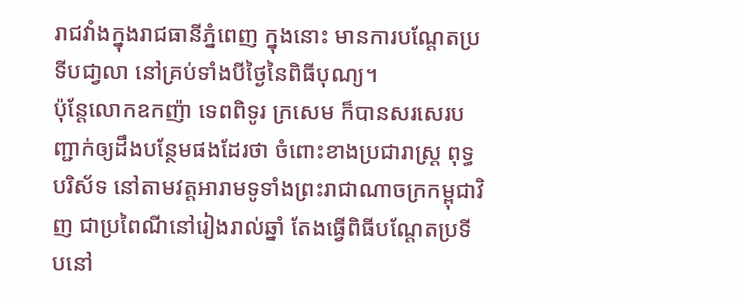រាជវាំងក្នុងរាជធានីភ្នំពេញ ក្នុងនោះ មានការបណ្តែតប្រទីបជា្វលា នៅគ្រប់ទាំងបីថ្ងៃនៃពិធីបុណ្យ។
ប៉ុន្តែលោកឧកញ៉ា ទេពពិទូរ ក្រសេម ក៏បានសរសេរបញ្ជាក់ឲ្យដឹងបន្ថែមផងដែរថា ចំពោះខាងប្រជារាស្ត្រ ពុទ្ធបរិស័ទ នៅតាមវត្តអារាមទូទាំងព្រះរាជាណាចក្រកម្ពុជាវិញ ជាប្រពៃណីនៅរៀងរាល់ឆ្នាំ តែងធ្វើពិធីបណ្តែតប្រទីបនៅ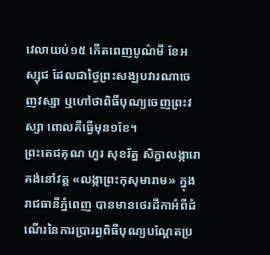វេលាយប់១៥ កើតពេញបូណ៌មី ខែអស្សុជ ដែលជាថ្ងៃព្រះសង្ឃបវារណាចេញវស្សា ឬហៅថាពិធីបុណ្យចេញព្រះវស្សា ពោលគឺធ្វើមុន១ខែ។
ព្រះតេជគុណ ហួរ សុខរ័ត្ន សិក្ខាលង្ការោ គង់នៅវត្ត «លង្កាព្រះកុសុមារាម» ក្នុងរាជធានីភ្នំពេញ បានមានថេរដីកាអំពីដំណើរនៃការប្រារព្ធពិធីបុណ្យបណ្តែតប្រ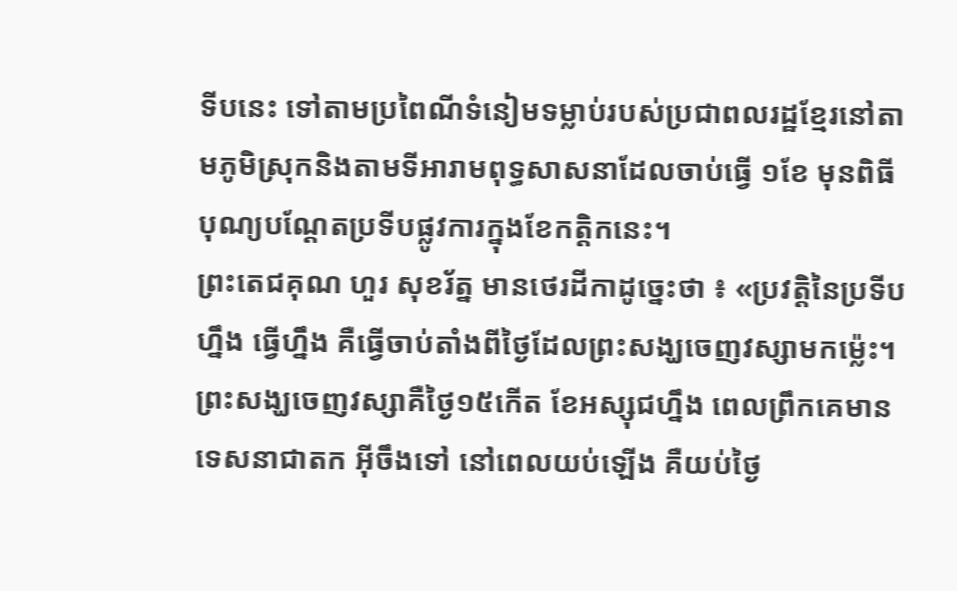ទីបនេះ ទៅតាមប្រពៃណីទំនៀមទម្លាប់របស់ប្រជាពលរដ្ឋខ្មែរនៅតាមភូមិស្រុកនិងតាមទីអារាមពុទ្ធសាសនាដែលចាប់ធ្វើ ១ខែ មុនពិធីបុណ្យបណ្ដែតប្រទីបផ្លូវការក្នុងខែកត្តិកនេះ។
ព្រះតេជគុណ ហួរ សុខរ័ត្ន មានថេរដីកាដូច្នេះថា ៖ «ប្រវត្តិនៃប្រទីបហ្នឹង ធ្វើហ្នឹង គឺធ្វើចាប់តាំងពីថ្ងៃដែលព្រះសង្ឃចេញវស្សាមកម្ល៉េះ។ ព្រះសង្ឃចេញវស្សាគឺថ្ងៃ១៥កើត ខែអស្សុជហ្នឹង ពេលព្រឹកគេមានទេសនាជាតក អ៊ីចឹងទៅ នៅពេលយប់ឡើង គឺយប់ថ្ងៃ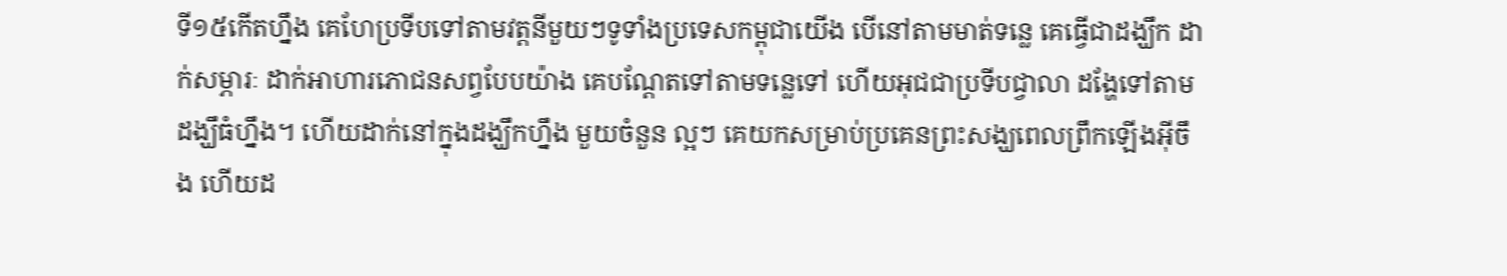ទី១៥កើតហ្នឹង គេហែប្រទីបទៅតាមវត្តនីមួយៗទូទាំងប្រទេសកម្ពុជាយើង បើនៅតាមមាត់ទន្លេ គេធ្វើជាដង្ឃឹក ដាក់សម្ភារៈ ដាក់អាហារភោជនសព្វបែបយ៉ាង គេបណ្ដែតទៅតាមទន្លេទៅ ហើយអុជជាប្រទីបជ្វាលា ដង្ហែទៅតាមដង្ឃឹធំហ្នឹង។ ហើយដាក់នៅក្នុងដង្ឃឹកហ្នឹង មួយចំនួន ល្អៗ គេយកសម្រាប់ប្រគេនព្រះសង្ឃពេលព្រឹកឡើងអ៊ីចឹង ហើយដ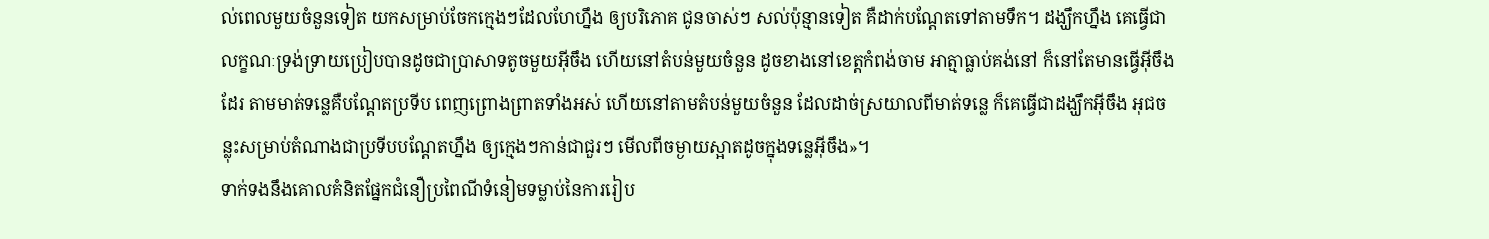ល់ពេលមួយចំនួនទៀត យកសម្រាប់ចែកក្មេងៗដែលហែហ្នឹង ឲ្យបរិភោគ ជូនចាស់ៗ សល់ប៉ុន្មានទៀត គឺដាក់បណ្ដែតទៅតាមទឹក។ ដង្ឃឹកហ្នឹង គេធ្វើជាលក្ខណៈទ្រង់ទ្រាយប្រៀបបានដូចជាប្រាសាទតូចមួយអ៊ីចឹង ហើយនៅតំបន់មួយចំនួន ដូចខាងនៅខេត្តកំពង់ចាម អាត្មាធ្លាប់គង់នៅ ក៏នៅតែមានធ្វើអ៊ីចឹងដែរ តាមមាត់ទន្លេគឺបណ្ដែតប្រទីប ពេញព្រោងព្រាតទាំងអស់ ហើយនៅតាមតំបន់មួយចំនួន ដែលដាច់ស្រយាលពីមាត់ទន្លេ ក៏គេធ្វើជាដង្ឃឹកអ៊ីចឹង អុជចន្លុះសម្រាប់តំណាងជាប្រទីបបណ្ដែតហ្នឹង ឲ្យក្មេងៗកាន់ជាជួរៗ មើលពីចម្ងាយស្អាតដូចក្នុងទន្លេអ៊ីចឹង»។
ទាក់ទងនឹងគោលគំនិតផ្នែកជំនឿប្រពៃណីទំនៀមទម្លាប់នៃការរៀប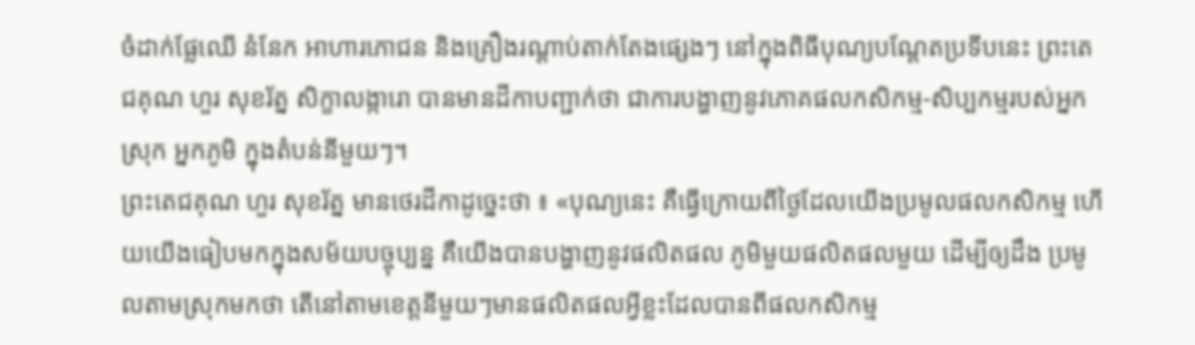ចំដាក់ផ្លែឈើ នំនែក អាហារភោជន និងគ្រឿងរណ្តាប់តាក់តែងផ្សេងៗ នៅក្នុងពិធីបុណ្យបណ្តែតប្រទីបនេះ ព្រះតេជគុណ ហួរ សុខរ័ត្ន សិក្ខាលង្ការោ បានមានដីកាបញ្ជាក់ថា ជាការបង្ហាញនូវភោគផលកសិកម្ម-សិប្បកម្មរបស់អ្នកស្រុក អ្នកភូមិ ក្នុងតំបន់នីមួយៗ។
ព្រះតេជគុណ ហួរ សុខរ័ត្ន មានថេរដីកាដូច្នេះថា ៖ «បុណ្យនេះ គឺធ្វើក្រោយពីថ្ងៃដែលយើងប្រមូលផលកសិកម្ម ហើយយើងធៀបមកក្នុងសម័យបច្ចុប្បន្ន គឺយើងបានបង្ហាញនូវផលិតផល ភូមិមួយផលិតផលមួយ ដើម្បីឲ្យដឹង ប្រមូលតាមស្រុកមកថា តើនៅតាមខេត្តនីមួយៗមានផលិតផលអ្វីខ្លះដែលបានពីផលកសិកម្ម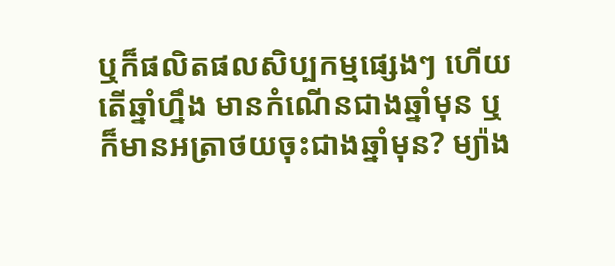ឬក៏ផលិតផលសិប្បកម្មផ្សេងៗ ហើយតើឆ្នាំហ្នឹង មានកំណើនជាងឆ្នាំមុន ឬក៏មានអត្រាថយចុះជាងឆ្នាំមុន? ម្យ៉ាង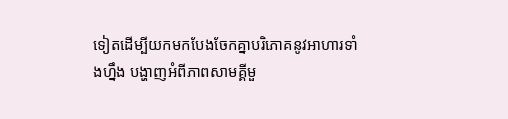ទៀតដើម្បីយកមកបែងចែកគ្នាបរិភោគនូវអាហារទាំងហ្នឹង បង្ហាញអំពីភាពសាមគ្គីមួ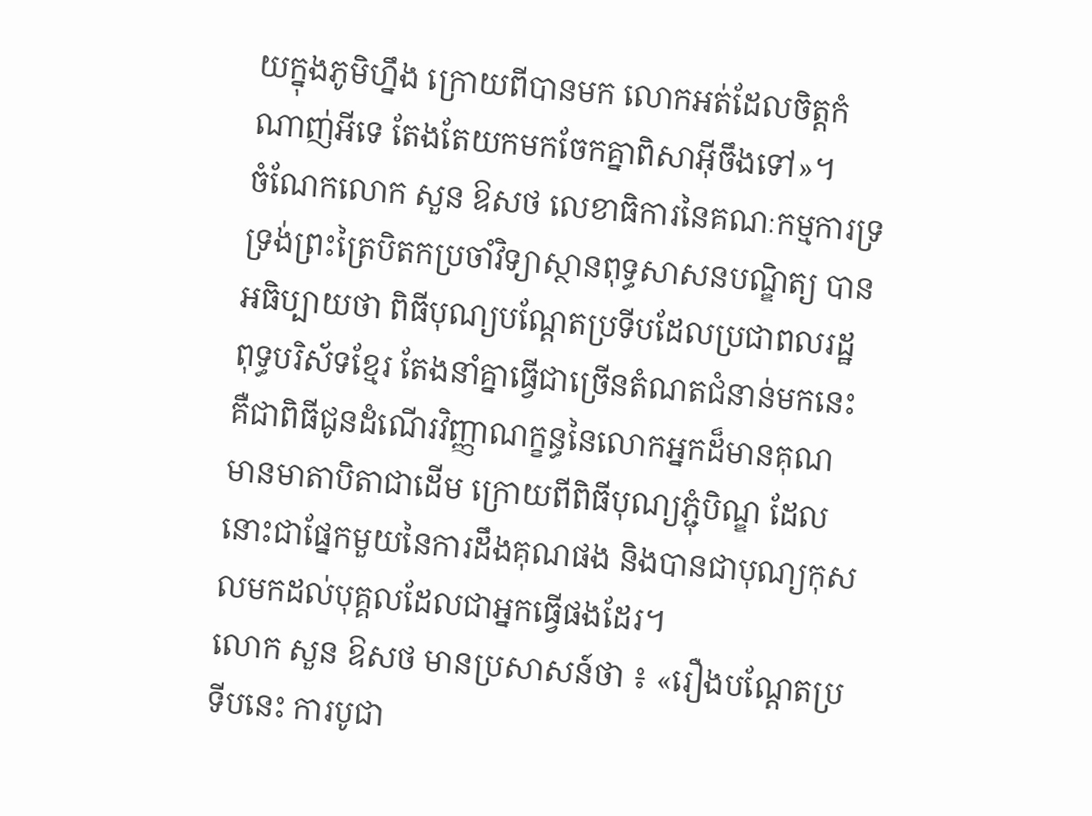យក្នុងភូមិហ្នឹង ក្រោយពីបានមក លោកអត់ដែលចិត្តកំណាញ់អីទេ តែងតែយកមកចែកគ្នាពិសាអ៊ីចឹងទៅ»។
ចំណែកលោក សួន ឱសថ លេខាធិការនៃគណៈកម្មការទ្រទ្រង់ព្រះត្រៃបិតកប្រចាំវិទ្យាស្ថានពុទ្ធសាសនបណ្ឌិត្យ បានអធិប្បាយថា ពិធីបុណ្យបណ្តែតប្រទីបដែលប្រជាពលរដ្ឋ ពុទ្ធបរិស័ទខ្មែរ តែងនាំគ្នាធ្វើជាច្រើនតំណតជំនាន់មកនេះ គឺជាពិធីជូនដំណើរវិញ្ញាណក្ខន្ធនៃលោកអ្នកដ៏មានគុណ មានមាតាបិតាជាដើម ក្រោយពីពិធីបុណ្យភ្ជុំបិណ្ឌ ដែលនោះជាផ្នែកមួយនៃការដឹងគុណផង និងបានជាបុណ្យកុសលមកដល់បុគ្គលដែលជាអ្នកធ្វើផងដែរ។
លោក សួន ឱសថ មានប្រសាសន៍ថា ៖ «រឿងបណ្ដែតប្រទីបនេះ ការបូជា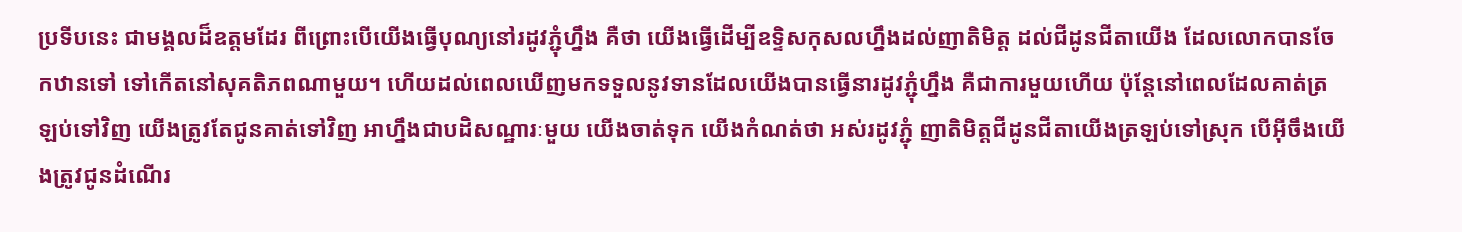ប្រទីបនេះ ជាមង្គលដ៏ឧត្ដមដែរ ពីព្រោះបើយើងធ្វើបុណ្យនៅរដូវភ្ជុំហ្នឹង គឺថា យើងធ្វើដើម្បីឧទ្ទិសកុសលហ្នឹងដល់ញាតិមិត្ត ដល់ជីដូនជីតាយើង ដែលលោកបានចែកឋានទៅ ទៅកើតនៅសុគតិភពណាមួយ។ ហើយដល់ពេលឃើញមកទទួលនូវទានដែលយើងបានធ្វើនារដូវភ្ជុំហ្នឹង គឺជាការមួយហើយ ប៉ុន្តែនៅពេលដែលគាត់ត្រឡប់ទៅវិញ យើងត្រូវតែជូនគាត់ទៅវិញ អាហ្នឹងជាបដិសណ្ឋារៈមួយ យើងចាត់ទុក យើងកំណត់ថា អស់រដូវភ្ជុំ ញាតិមិត្តជីដូនជីតាយើងត្រឡប់ទៅស្រុក បើអ៊ីចឹងយើងត្រូវជូនដំណើរ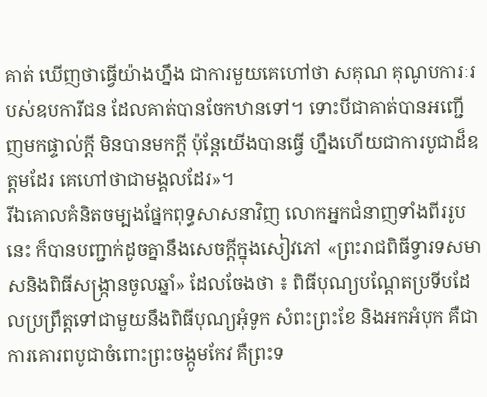គាត់ ឃើញថាធ្វើយ៉ាងហ្នឹង ជាការមួយគេហៅថា សគុណ គុណូបការៈរបស់ឧបការីជន ដែលគាត់បានចែកឋានទៅ។ ទោះបីជាគាត់បានអញ្ជើញមកផ្ទាល់ក្ដី មិនបានមកក្ដី ប៉ុន្តែយើងបានធ្វើ ហ្នឹងហើយជាការបូជាដ៏ឧត្ដមដែរ គេហៅថាជាមង្គលដែរ»។
រីឯគោលគំនិតចម្បងផ្នែកពុទ្ធសាសនាវិញ លោកអ្នកជំនាញទាំងពីររូបនេះ ក៏បានបញ្ជាក់ដូចគ្នានឹងសេចក្តីក្នុងសៀវភៅ «ព្រះរាជពិធីទ្វារទសមាសនិងពិធីសង្ក្រានចូលឆ្នាំ» ដែលចែងថា ៖ ពិធីបុណ្យបណ្តែតប្រទីបដែលប្រព្រឹត្តទៅជាមួយនឹងពិធីបុណ្យអុំទូក សំពះព្រះខែ និងអកអំបុក គឺជាការគោរពបូជាចំពោះព្រះចង្កូមកែវ គឺព្រះទ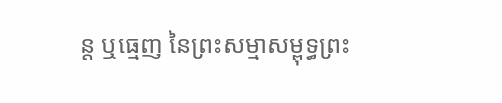ន្ត ឬធ្មេញ នៃព្រះសម្មាសម្ពុទ្ធព្រះ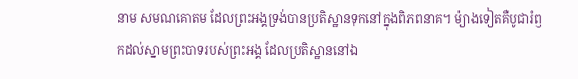នាម សមណគោតម ដែលព្រះអង្គទ្រង់បានប្រតិស្ឋានទុកនៅក្នុងពិភពនាគ។ ម៉្យាងទៀតគឺបូជារំឭកដល់ស្នាមព្រះបាទរបស់ព្រះអង្គ ដែលប្រតិស្ឋាននៅឯ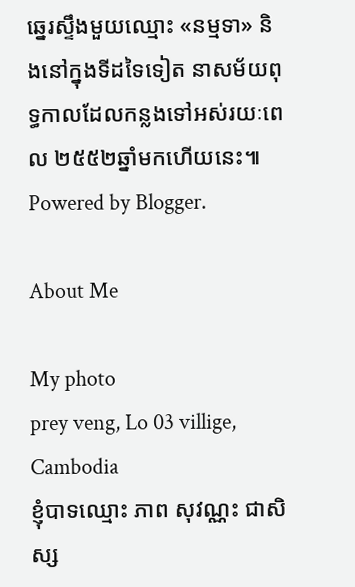ឆ្នេរស្ទឹងមួយឈ្មោះ «នម្មទា» និងនៅក្នុងទីដទៃទៀត នាសម័យពុទ្ធកាលដែលកន្លងទៅអស់រយៈពេល ២៥៥២ឆ្នាំមកហើយនេះ៕
Powered by Blogger.

About Me

My photo
prey veng, Lo 03 villige, Cambodia
ខ្ញុំបាទឈ្មោះ ភាព សុវណ្ណះ ជាសិស្ស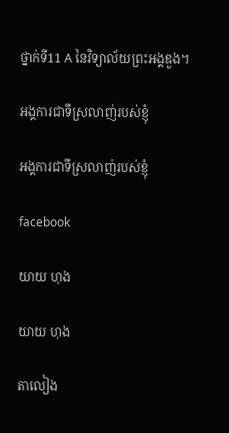ថ្នាក់ទី11 A នៃវិទ្យាល័យព្រះអង្គឌួង។

អង្គការជាទីស្រលាញ់របស់ខ្ញុំ

អង្គការជាទីស្រលាញ់របស់ខ្ញុំ

facebook

យាយ ហុង

យាយ ហុង

តាលៀង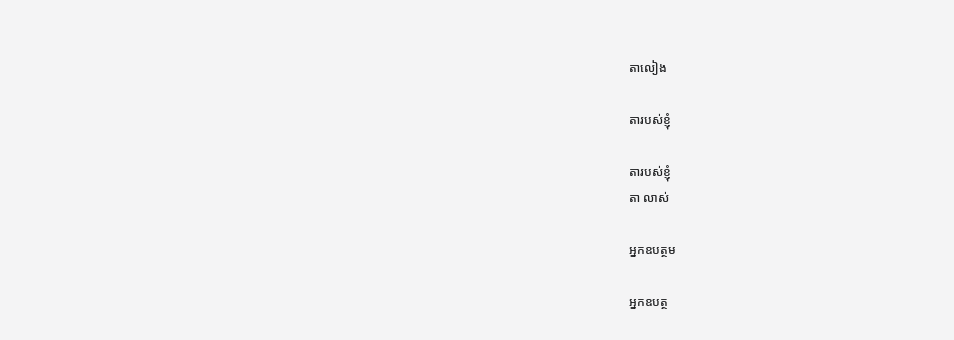តាលៀង

តារបស់ខ្ញុំ

តារបស់ខ្ញុំ
តា លាស់

អ្នកឧបត្ថម

អ្នកឧបត្ថ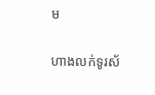ម

ហាងលក់ទូរស័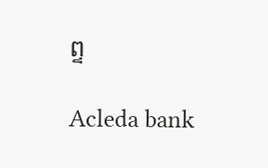ព្ទ

Acleda bank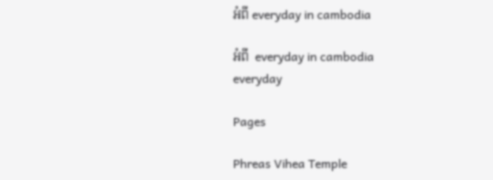អំពី everyday in cambodia

អំពី  everyday in cambodia
everyday

Pages

Phreas Vihea Temple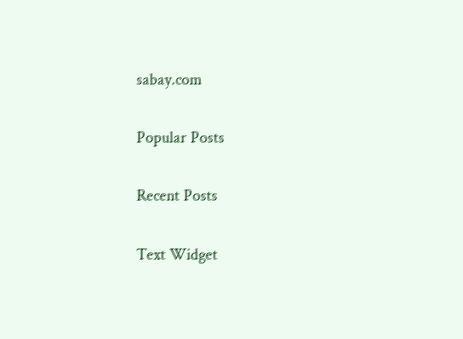sabay.com

Popular Posts

Recent Posts

Text Widget